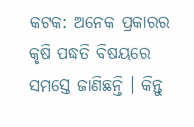କଟକ: ଅନେକ ପ୍ରକାରର କୃଷି ପଦ୍ଧତି ବିଷୟରେ ସମସ୍ତେ ଜାଣିଛନ୍ତି । କିନ୍ତୁ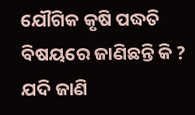ଯୌଗିକ କୃଷି ପଦ୍ଧତି ବିଷୟରେ ଜାଣିଛନ୍ତି କି ? ଯଦି ଜାଣି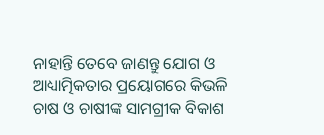ନାହାନ୍ତି ତେବେ ଜାଣନ୍ତୁ ଯୋଗ ଓ ଆଧ୍ୟାତ୍ମିକତାର ପ୍ରୟୋଗରେ କିଭଳି ଚାଷ ଓ ଚାଷୀଙ୍କ ସାମଗ୍ରୀକ ବିକାଶ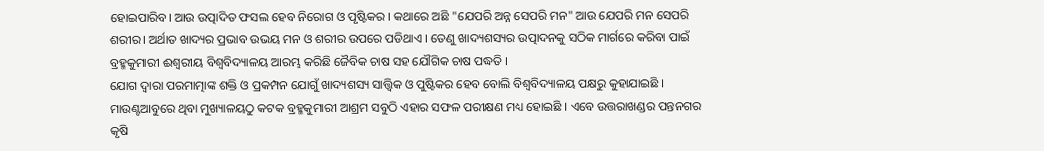ହୋଇପାରିବ। ଆଉ ଉତ୍ପାଦିତ ଫସଲ ହେବ ନିରୋଗ ଓ ପୃଷ୍ଟିକର । କଥାରେ ଅଛି "ଯେପରି ଅନ୍ନ ସେପରି ମନ" ଆଉ ଯେପରି ମନ ସେପରି ଶରୀର। ଅର୍ଥାତ ଖାଦ୍ୟର ପ୍ରଭାବ ଉଭୟ ମନ ଓ ଶରୀର ଉପରେ ପଡିଥାଏ । ତେଣୁ ଖାଦ୍ୟଶସ୍ୟର ଉତ୍ପାଦନକୁ ସଠିକ ମାର୍ଗରେ କରିବା ପାଇଁ ବ୍ରହ୍ମକୁମାରୀ ଈଶ୍ୱରୀୟ ବିଶ୍ୱବିଦ୍ୟାଳୟ ଆରମ୍ଭ କରିଛି ଜୈବିକ ଚାଷ ସହ ଯୌଗିକ ଚାଷ ପଦ୍ଧତି ।
ଯୋଗ ଦ୍ୱାରା ପରମାତ୍ମାଙ୍କ ଶକ୍ତି ଓ ପ୍ରକମ୍ପନ ଯୋଗୁଁ ଖାଦ୍ୟଶସ୍ୟ ସାତ୍ତ୍ବିକ ଓ ପୁଷ୍ଟିକର ହେବ ବୋଲି ବିଶ୍ୱବିଦ୍ୟାଳୟ ପକ୍ଷରୁ କୁହାଯାଇଛି । ମାଉଣ୍ଟଆବୁରେ ଥିବା ମୁଖ୍ୟାଳୟଠୁ କଟକ ବ୍ରହ୍ମକୁମାରୀ ଆଶ୍ରମ ସବୁଠି ଏହାର ସଫଳ ପରୀକ୍ଷଣ ମଧ୍ୟ ହୋଇଛି । ଏବେ ଉତ୍ତରାଖଣ୍ଡର ପନ୍ତନଗର କୃଷି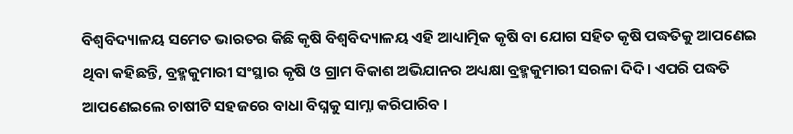ବିଶ୍ବବିଦ୍ୟାଳୟ ସମେତ ଭାରତର କିଛି କୃଷି ବିଶ୍ବବିଦ୍ୟାଳୟ ଏହି ଆଧ୍ୟାତ୍ମିକ କୃଷି ବା ଯୋଗ ସହିତ କୃଷି ପଦ୍ଧତିକୁ ଆପଣେଇ ଥିବା କହିଛନ୍ତି, ବ୍ରହ୍ମକୁମାରୀ ସଂସ୍ଥାର କୃଷି ଓ ଗ୍ରାମ ବିକାଶ ଅଭିଯାନର ଅଧ୍ୟକ୍ଷା ବ୍ରହ୍ମକୁମାରୀ ସରଳା ଦିଦି। ଏପରି ପଦ୍ଧତି ଆପଣେଇଲେ ଚାଷୀଟି ସହଜରେ ବାଧା ବିଘ୍ନକୁ ସାମ୍ନା କରିପାରିବ ।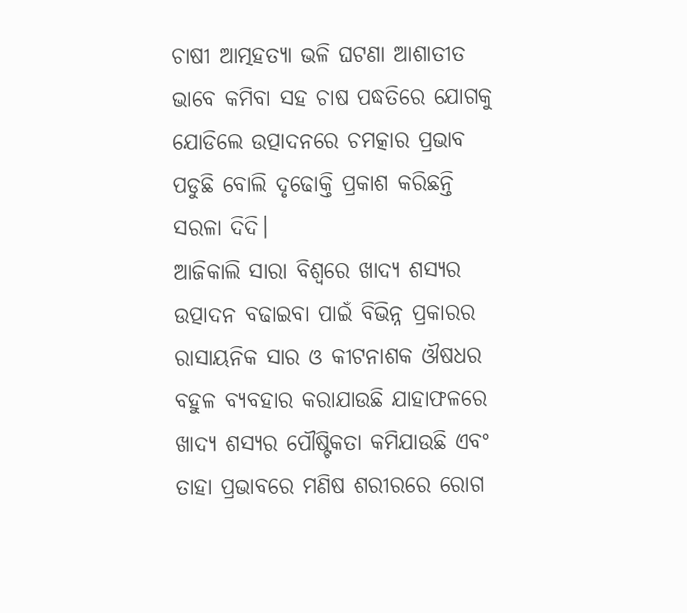ଚାଷୀ ଆତ୍ମହତ୍ୟା ଭଳି ଘଟଣା ଆଶାତୀତ ଭାବେ କମିବା ସହ ଚାଷ ପଦ୍ଧତିରେ ଯୋଗକୁ ଯୋଡିଲେ ଉତ୍ପାଦନରେ ଚମତ୍କାର ପ୍ରଭାବ ପଡୁଛି ବୋଲି ଦୃଢୋକ୍ତି ପ୍ରକାଶ କରିଛନ୍ତି ସରଳା ଦିଦି।
ଆଜିକାଲି ସାରା ବିଶ୍ୱରେ ଖାଦ୍ୟ ଶସ୍ୟର ଉତ୍ପାଦନ ବଢାଇବା ପାଇଁ ବିଭିନ୍ନ ପ୍ରକାରର ରାସାୟନିକ ସାର ଓ କୀଟନାଶକ ଔଷଧର ବହୁଳ ବ୍ୟବହାର କରାଯାଉଛି ଯାହାଫଳରେ ଖାଦ୍ୟ ଶସ୍ୟର ପୌଷ୍ଟିକତା କମିଯାଉଛି ଏବଂ ତାହା ପ୍ରଭାବରେ ମଣିଷ ଶରୀରରେ ରୋଗ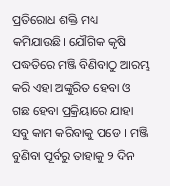ପ୍ରତିରୋଧ ଶକ୍ତି ମଧ୍ୟ କମିଯାଉଛି। ଯୌଗିକ କୃଷି ପଦ୍ଧତିରେ ମଞ୍ଜି ବିଣିବାଠୁ ଆରମ୍ଭ କରି ଏହା ଅଙ୍କୁରିତ ହେବା ଓ ଗଛ ହେବା ପ୍ରକ୍ରିୟାରେ ଯାହା ସବୁ କାମ କରିବାକୁ ପଡେ । ମଞ୍ଜି ବୁଣିବା ପୂର୍ବରୁ ତାହାକୁ ୨ ଦିନ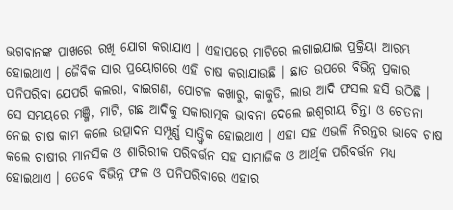ଭଗବାନଙ୍କ ପାଖରେ ରଖି ଯୋଗ କରାଯାଏ । ଏହାପରେ ମାଟିରେ ଲଗାଇଯାଇ ପ୍ରକ୍ରିୟା ଆରମ୍ଭ ହୋଇଥାଏ । ଜୈବିକ ସାର ପ୍ରୟୋଗରେ ଏହି ଚାଷ କରାଯାଉଛି । ଛାତ ଉପରେ ବିଭିନ୍ନ ପ୍ରକାର ପନିପରିବା ଯେପରି କଲରା, ବାଇଗଣ, ପୋଟଳ କଖାରୁ, କାକୁଡି, ଲାଉ ଆଦି ଫସଲ ହସି ଉଠିଛି ।
ସେ ସମୟରେ ମଞ୍ଜି, ମାଟି, ଗଛ ଆଦିକୁ ସକାରାତ୍ମକ ଭାବନା ଦେଲେ ଇଶ୍ବରୀୟ ଚିନ୍ତା ଓ ଚେତନା ନେଇ ଚାଷ କାମ କଲେ ଉତ୍ପାଦନ ସମ୍ପୂର୍ଣ୍ଣ ସାତ୍ତ୍ଵିକ ହୋଇଥାଏ । ଏହା ସହ ଏଭଳି ନିରନ୍ତର ଭାବେ ଚାଷ କଲେ ଚାଷୀର ମାନସିକ ଓ ଶାରିରୀକ ପରିବର୍ତ୍ତନ ସହ ସାମାଜିକ ଓ ଆର୍ଥିକ ପରିବର୍ତ୍ତନ ମଧ୍ୟ ହୋଇଥାଏ । ତେବେ ବିଭିନ୍ନ ଫଳ ଓ ପନିପରିବାରେ ଏହାର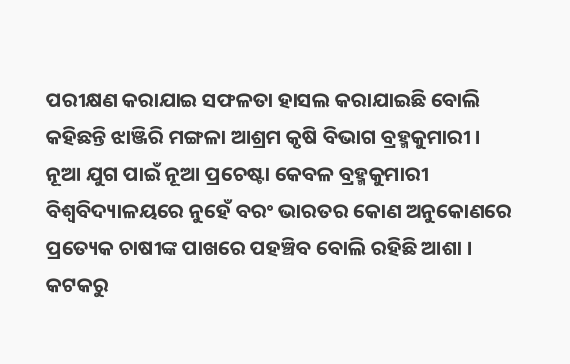ପରୀକ୍ଷଣ କରାଯାଇ ସଫଳତା ହାସଲ କରାଯାଇଛି ବୋଲି କହିଛନ୍ତି ଝାଞ୍ଜିରି ମଙ୍ଗଳା ଆଶ୍ରମ କୃଷି ବିଭାଗ ବ୍ରହ୍ମକୁମାରୀ । ନୂଆ ଯୁଗ ପାଇଁ ନୂଆ ପ୍ରଚେଷ୍ଟା କେବଳ ବ୍ରହ୍ମକୁମାରୀ ବିଶ୍ୱବିଦ୍ୟାଳୟରେ ନୁହେଁ ବରଂ ଭାରତର କୋଣ ଅନୁକୋଣରେ ପ୍ରତ୍ୟେକ ଚାଷୀଙ୍କ ପାଖରେ ପହଞ୍ଚିବ ବୋଲି ରହିଛି ଆଶା ।
କଟକରୁ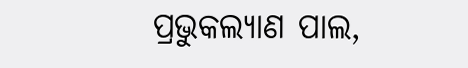ପ୍ରଭୁକଲ୍ୟାଣ ପାଲ,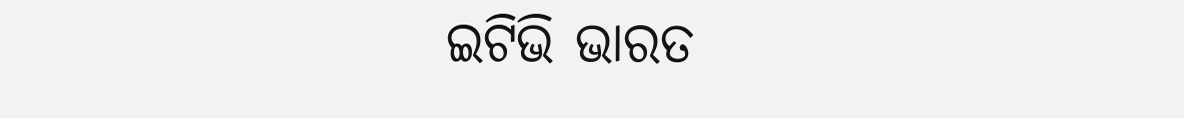ଇଟିଭି ଭାରତ